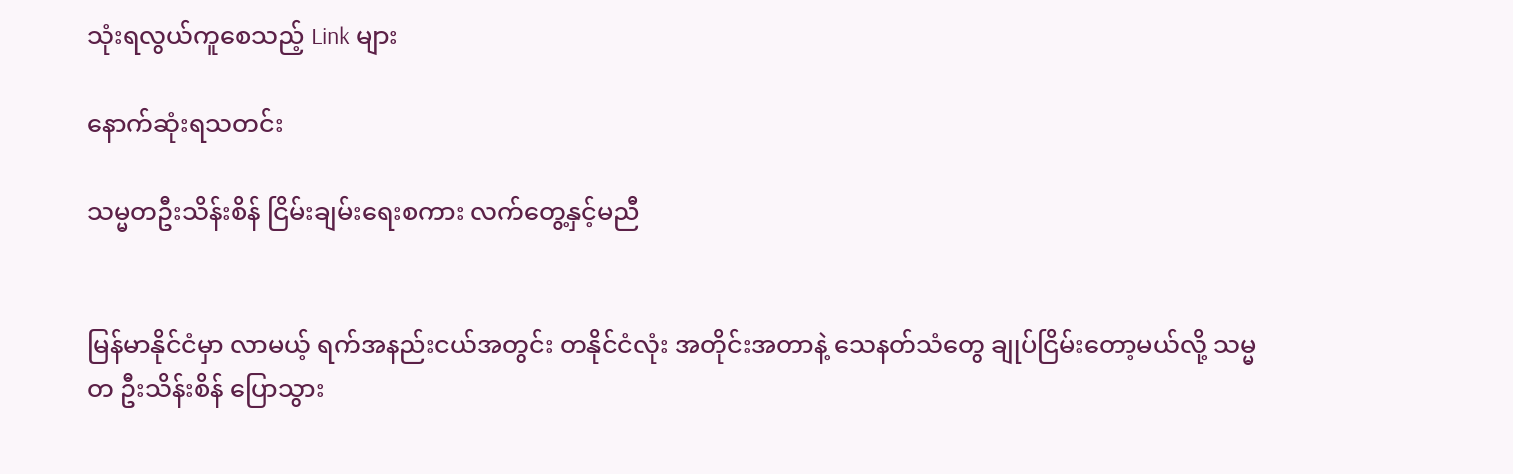သုံးရလွယ်ကူစေသည့် Link များ

နောက်ဆုံးရသတင်း

သမ္မတဦးသိန်းစိန် ငြိမ်းချမ်းရေးစကား လက်တွေ့နှင့်မညီ


မြန်မာနိုင်ငံမှာ လာမယ့် ရက်အနည်းငယ်အတွင်း တနိုင်ငံလုံး အတိုင်းအတာနဲ့ သေနတ်သံတွေ ချုပ်ငြိမ်းတော့မယ်လို့ သမ္မတ ဦးသိန်းစိန် ပြောသွား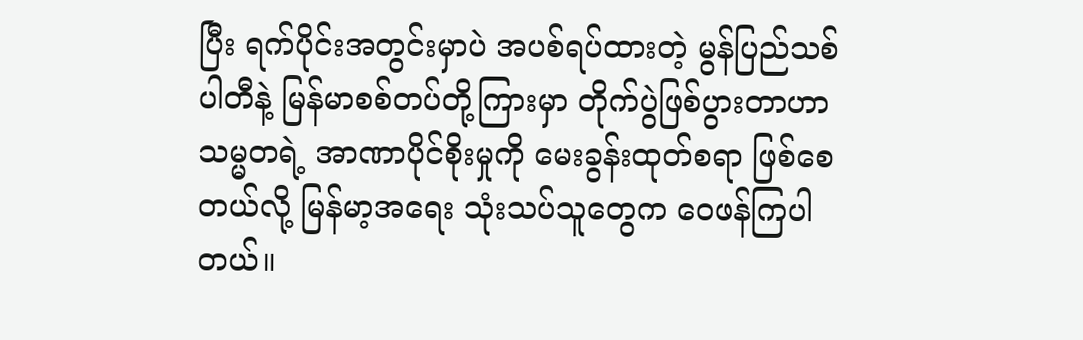ပြီး ရက်ပိုင်းအတွင်းမှာပဲ အပစ်ရပ်ထားတဲ့ မွန်ပြည်သစ်ပါတီနဲ့ မြန်မာစစ်တပ်တို့ကြားမှာ တိုက်ပွဲဖြစ်ပွားတာဟာ သမ္မတရဲ့ အာဏာပိုင်စိုးမှုကို မေးခွန်းထုတ်စရာ ဖြစ်စေတယ်လို့ မြန်မာ့အရေး သုံးသပ်သူတွေက ဝေဖန်ကြပါတယ်။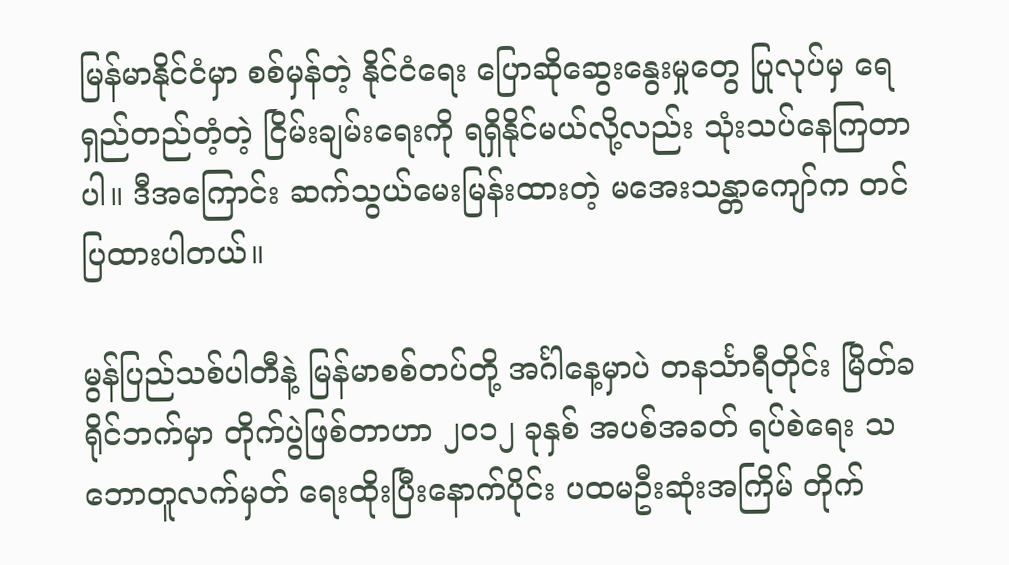မြန်မာနိုင်ငံမှာ စစ်မှန်တဲ့ နိုင်ငံရေး ပြောဆိုဆွေးနွေးမှုတွေ ပြုလုပ်မှ ရေရှည်တည်တံ့တဲ့ ငြိမ်းချမ်းရေးကို ရရှိနိုင်မယ်လို့လည်း သုံးသပ်နေကြတာပါ။ ဒီအကြောင်း ဆက်သွယ်မေးမြန်းထားတဲ့ မအေးသန္တာကျော်က တင်ပြထားပါတယ်။

မွန်ပြည်သစ်ပါတီနဲ့ မြန်မာစစ်တပ်တို့ အင်္ဂါနေ့မှာပဲ တနင်္သာရီတိုင်း မြိတ်ခရိုင်ဘက်မှာ တိုက်ပွဲဖြစ်တာဟာ ၂၀၁၂ ခုနှစ် အပစ်အခတ် ရပ်စဲရေး သဘောတူလက်မှတ် ရေးထိုးပြီးနောက်ပိုင်း ပထမဦးဆုံးအကြိမ် တိုက်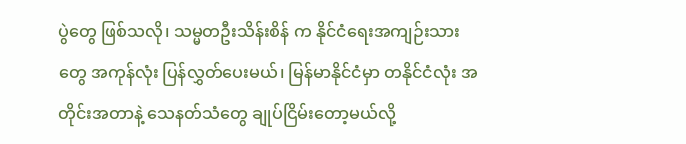ပွဲတွေ ဖြစ်သလို၊ သမ္မတဦးသိန်းစိန် က နိုင်ငံရေးအကျဉ်းသားတွေ အကုန်လုံး ပြန်လွှတ်ပေးမယ်၊ မြန်မာနိုင်ငံမှာ တနိုင်ငံလုံး အတိုင်းအတာနဲ့ သေနတ်သံတွေ ချုပ်ငြိမ်းတော့မယ်လို့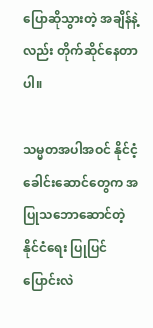ပြောဆိုသွားတဲ့ အချိန်နဲ့လည်း တိုက်ဆိုင်နေတာပါ။

သမ္မတအပါအဝင် နိုင်ငံ့ခေါင်းဆောင်တွေက အပြုသဘောဆောင်တဲ့ နိုင်ငံရေး ပြုပြင်ပြောင်းလဲ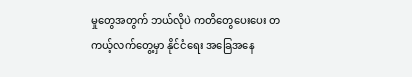မှုတွေအတွက် ဘယ်လိုပဲ ကတိတွေပေးပေး တကယ့်လက်တွေ့မှာ နိုင်ငံရေး အခြေအနေ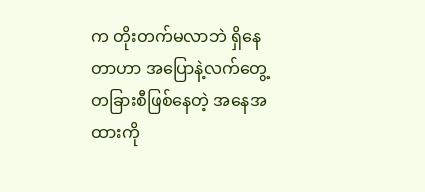က တိုးတက်မလာဘဲ ရှိနေတာဟာ အပြောနဲ့လက်တွေ့ တခြားစီဖြစ်နေတဲ့ အနေအထားကို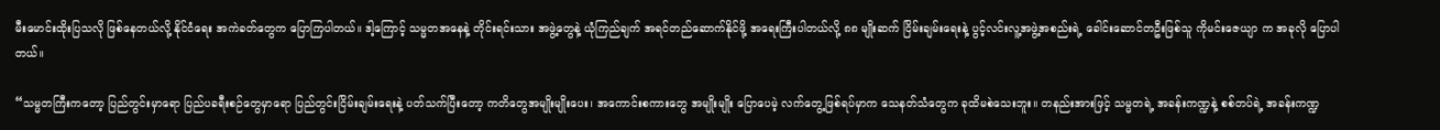မီးမောင်းထိုးပြသလို ဖြစ်နေတယ်လို့ နိုင်ငံရေး အကဲခတ်တွေက ပြောကြပါတယ်။ ဒါ့ကြောင့် သမ္မတအနေနဲ့ တိုင်းရင်းသား အဖွဲ့တွေနဲ့ ယုံကြည်ချက် အရင်တည်ဆောက်နိုင်ဖို့ အရေးကြီးပါတယ်လို့ ၈၈ မျိုးဆက် ငြိမ်းချမ်းရေးနဲ့ ပွင့်လင်းလူ့အဖွဲ့အစည်းရဲ့ ခေါင်းဆောင်တဦးဖြစ်သူ ကိုမင်းဇေယျာ က အခုလို ပြောပါတယ်။

“သမ္မတကြီးကတော့ ပြည်တွင်းမှာရော ပြည်ပခရီးစဉ်တွေမှာရော ပြည်တွင်းငြိမ်းချမ်းရေးနဲ့ ပတ်သက်ပြီးတော့ ကတိတွေအမျိုးမျိုးပေး၊ အကောင်းစကားတွေ အမျိုးမျိုး ပြောပေမဲ့ လက်တွေ့ဖြစ်ရပ်မှာက သေနတ်သံတွေက ခုထိမစဲသေးဘူး။ တနည်းအားဖြင့် သမ္မတရဲ့ အခန်းကဏ္ဍနဲ့ စစ်တပ်ရဲ့ အခန်းကဏ္ဍ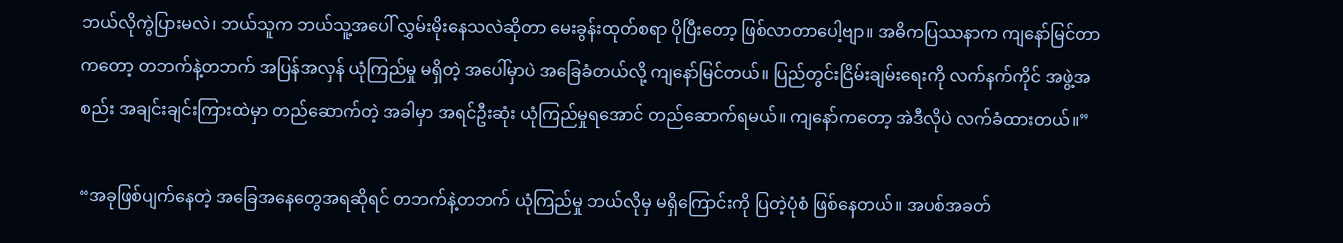ဘယ်လိုကွဲပြားမလဲ၊ ဘယ်သူက ဘယ်သူ့အပေါ် လွှမ်းမိုးနေသလဲဆိုတာ မေးခွန်းထုတ်စရာ ပိုပြီးတော့ ဖြစ်လာတာပေါ့ဗျာ။ အဓိကပြဿနာက ကျနော်မြင်တာကတော့ တဘက်နဲ့တဘက် အပြန်အလှန် ယုံကြည်မှု မရှိတဲ့ အပေါ်မှာပဲ အခြေခံတယ်လို့ ကျနော်မြင်တယ်။ ပြည်တွင်းငြိမ်းချမ်းရေးကို လက်နက်ကိုင် အဖွဲ့အစည်း အချင်းချင်းကြားထဲမှာ တည်ဆောက်တဲ့ အခါမှာ အရင်ဦးဆုံး ယုံကြည်မှုရအောင် တည်ဆောက်ရမယ်။ ကျနော်ကတော့ အဲဒီလိုပဲ လက်ခံထားတယ်။”

“အခုဖြစ်ပျက်နေတဲ့ အခြေအနေတွေအရဆိုရင် တဘက်နဲ့တဘက် ယုံကြည်မှု ဘယ်လိုမှ မရှိကြောင်းကို ပြတဲ့ပုံစံ ဖြစ်နေတယ်။ အပစ်အခတ်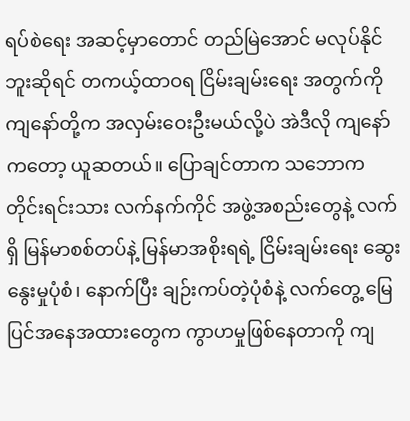ရပ်စဲရေး အဆင့်မှာတောင် တည်မြဲအောင် မလုပ်နိုင်ဘူးဆိုရင် တကယ့်ထာဝရ ငြိမ်းချမ်းရေး အတွက်ကို ကျနော်တို့က အလှမ်းဝေးဦးမယ်လို့ပဲ အဲဒီလို ကျနော်ကတော့ ယူဆတယ်။ ပြောချင်တာက သဘောက တိုင်းရင်းသား လက်နက်ကိုင် အဖွဲ့အစည်းတွေနဲ့ လက်ရှိ မြန်မာစစ်တပ်နဲ့ မြန်မာအစိုးရရဲ့ ငြိမ်းချမ်းရေး ဆွေးနွေးမှုပုံစံ၊ နောက်ပြီး ချဉ်းကပ်တဲ့ပုံစံနဲ့ လက်တွေ့ မြေပြင်အနေအထားတွေက ကွာဟမှုဖြစ်နေတာကို ကျ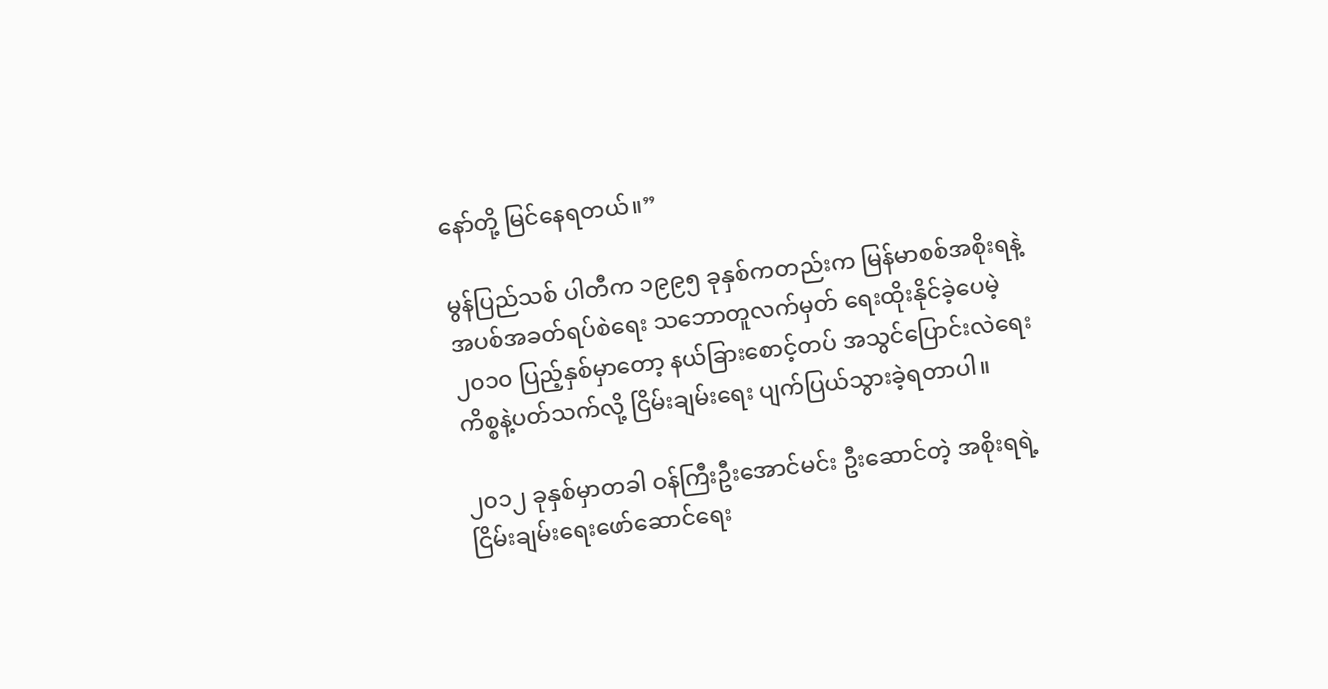နော်တို့ မြင်နေရတယ်။”

မွန်ပြည်သစ် ပါတီက ၁၉၉၅ ခုနှစ်ကတည်းက မြန်မာစစ်အစိုးရနဲ့ အပစ်အခတ်ရပ်စဲရေး သဘောတူလက်မှတ် ရေးထိုးနိုင်ခဲ့ပေမဲ့ ၂၀၁၀ ပြည့်နှစ်မှာတော့ နယ်ခြားစောင့်တပ် အသွင်ပြောင်းလဲရေး ကိစ္စနဲ့ပတ်သက်လို့ ငြိမ်းချမ်းရေး ပျက်ပြယ်သွားခဲ့ရတာပါ။

၂၀၁၂ ခုနှစ်မှာတခါ ဝန်ကြီးဦးအောင်မင်း ဦးဆောင်တဲ့ အစိုးရရဲ့ ငြိမ်းချမ်းရေးဖော်ဆောင်ရေး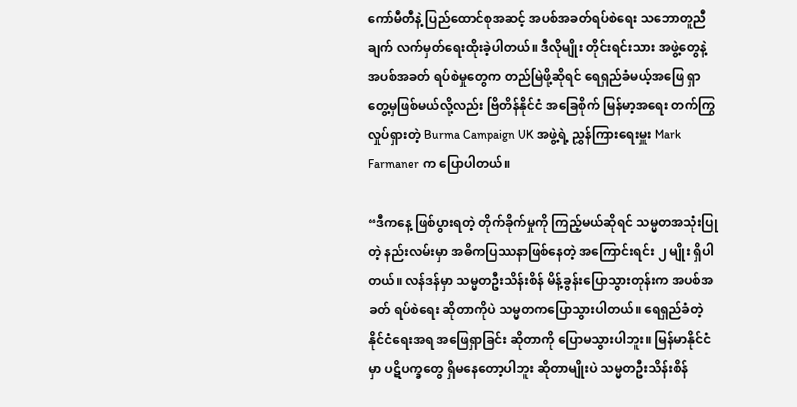ကော်မီတီနဲ့ ပြည်ထောင်စုအဆင့် အပစ်အခတ်ရပ်စဲရေး သဘောတူညီချက် လက်မှတ်ရေးထိုးခဲ့ပါတယ်။ ဒီလိုမျိုး တိုင်းရင်းသား အဖွဲ့တွေနဲ့ အပစ်အခတ် ရပ်စဲမှုတွေက တည်မြဲဖို့ဆိုရင် ရေရှည်ခံမယ့်အဖြေ ရှာတွေ့မှဖြစ်မယ်လို့လည်း ဗြိတိန်နိုင်ငံ အခြေစိုက် မြန်မာ့အရေး တက်ကြွလှုပ်ရှားတဲ့ Burma Campaign UK အဖွဲ့ရဲ့ ညွှန်ကြားရေးမှူး Mark Farmaner က ပြောပါတယ်။

“ဒီကနေ့ ဖြစ်ပွားရတဲ့ တိုက်ခိုက်မှုကို ကြည့်မယ်ဆိုရင် သမ္မတအသုံးပြုတဲ့ နည်းလမ်းမှာ အဓိကပြဿနာဖြစ်နေတဲ့ အကြောင်းရင်း ၂ မျိုး ရှိပါတယ်။ လန်ဒန်မှာ သမ္မတဦးသိန်းစိန် မိန့်ခွန်းပြောသွားတုန်းက အပစ်အခတ် ရပ်စဲရေး ဆိုတာကိုပဲ သမ္မတကပြောသွားပါတယ်။ ရေရှည်ခံတဲ့ နိုင်ငံရေးအရ အဖြေရှာခြင်း ဆိုတာကို ပြောမသွားပါဘူး။ မြန်မာနိုင်ငံမှာ ပဋိပက္ခတွေ ရှိမနေတော့ပါဘူး ဆိုတာမျိုးပဲ သမ္မတဦးသိန်းစိန်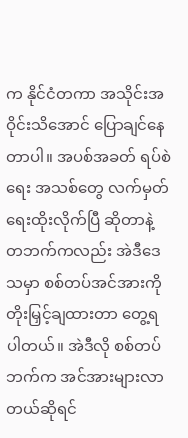က နိုင်ငံတကာ အသိုင်းအဝိုင်းသိအောင် ပြောချင်နေတာပါ။ အပစ်အခတ် ရပ်စဲရေး အသစ်တွေ လက်မှတ်ရေးထိုးလိုက်ပြီ ဆိုတာနဲ့ တဘက်ကလည်း အဲဒီဒေသမှာ စစ်တပ်အင်အားကို တိုးမြှင့်ချထားတာ တွေ့ရပါတယ်။ အဲဒီလို စစ်တပ်ဘက်က အင်အားများလာတယ်ဆိုရင်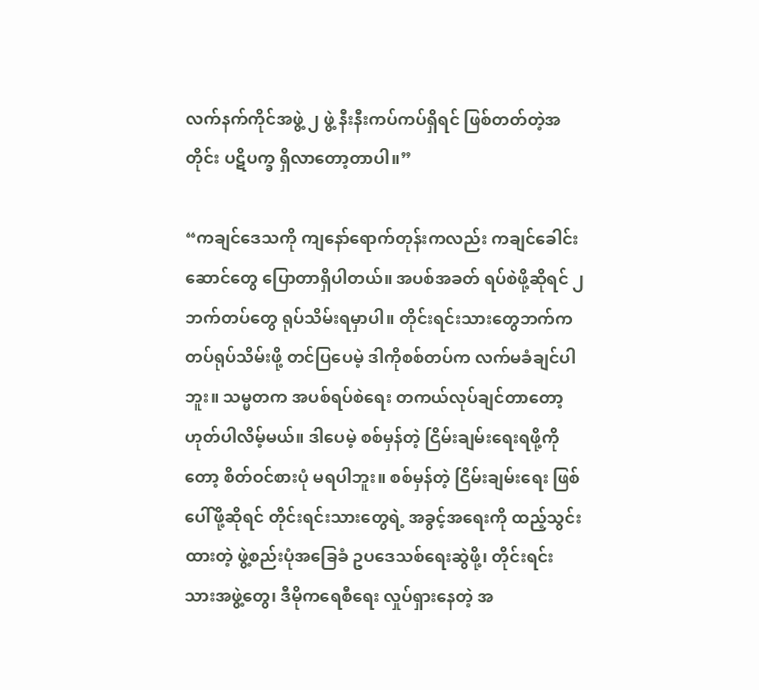လက်နက်ကိုင်အဖွဲ့ ၂ ဖွဲ့ နီးနီးကပ်ကပ်ရှိရင် ဖြစ်တတ်တဲ့အတိုင်း ပဋိပက္ခ ရှိလာတော့တာပါ။”

“ကချင်ဒေသကို ကျနော်ရောက်တုန်းကလည်း ကချင်ခေါင်းဆောင်တွေ ပြောတာရှိပါတယ်။ အပစ်အခတ် ရပ်စဲဖို့ဆိုရင် ၂ ဘက်တပ်တွေ ရုပ်သိမ်းရမှာပါ။ တိုင်းရင်းသားတွေဘက်က တပ်ရုပ်သိမ်းဖို့ တင်ပြပေမဲ့ ဒါကိုစစ်တပ်က လက်မခံချင်ပါဘူး။ သမ္မတက အပစ်ရပ်စဲရေး တကယ်လုပ်ချင်တာတော့ ဟုတ်ပါလိမ့်မယ်။ ဒါပေမဲ့ စစ်မှန်တဲ့ ငြိမ်းချမ်းရေးရဖို့ကိုတော့ စိတ်ဝင်စားပုံ မရပါဘူး။ စစ်မှန်တဲ့ ငြိမ်းချမ်းရေး ဖြစ်ပေါ်ဖို့ဆိုရင် တိုင်းရင်းသားတွေရဲ့ အခွင့်အရေးကို ထည့်သွင်းထားတဲ့ ဖွဲ့စည်းပုံအခြေခံ ဥပဒေသစ်ရေးဆွဲဖို့၊ တိုင်းရင်းသားအဖွဲ့တွေ၊ ဒီမိုကရေစီရေး လှုပ်ရှားနေတဲ့ အ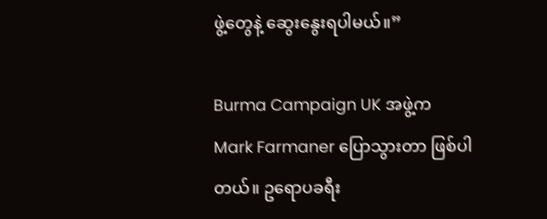ဖွဲ့တွေနဲ့ ဆွေးနွေးရပါမယ်။”

Burma Campaign UK အဖွဲ့က Mark Farmaner ပြောသွားတာ ဖြစ်ပါတယ်။ ဥရောပခရီး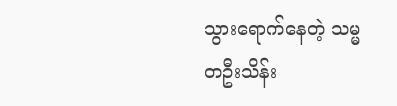သွားရောက်နေတဲ့ သမ္မတဦးသိန်း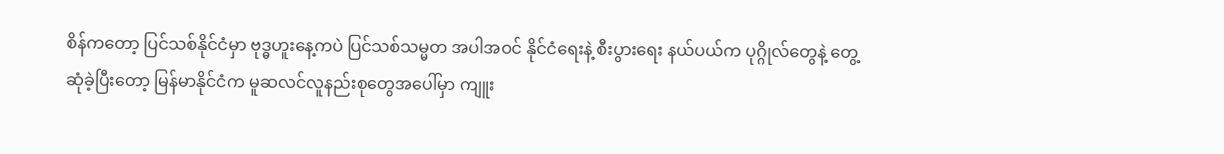စိန်ကတော့ ပြင်သစ်နိုင်ငံမှာ ဗုဒ္ဓဟူးနေ့ကပဲ ပြင်သစ်သမ္မတ အပါအဝင် နိုင်ငံရေးနဲ့ စီးပွားရေး နယ်ပယ်က ပုဂ္ဂိုလ်တွေနဲ့ တွေ့ဆုံခဲ့ပြီးတော့ မြန်မာနိုင်ငံက မူဆလင်လူနည်းစုတွေအပေါ်မှာ ကျူး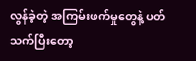လွန်ခဲ့တဲ့ အကြမ်းဖက်မှုတွေနဲ့ ပတ်သက်ပြီးတော့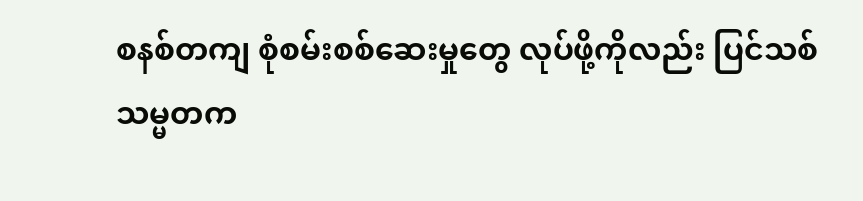စနစ်တကျ စုံစမ်းစစ်ဆေးမှုတွေ လုပ်ဖို့ကိုလည်း ပြင်သစ်သမ္မတက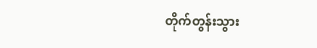တိုက်တွန်းသွား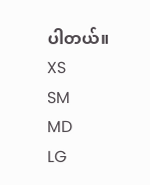ပါတယ်။
XS
SM
MD
LG